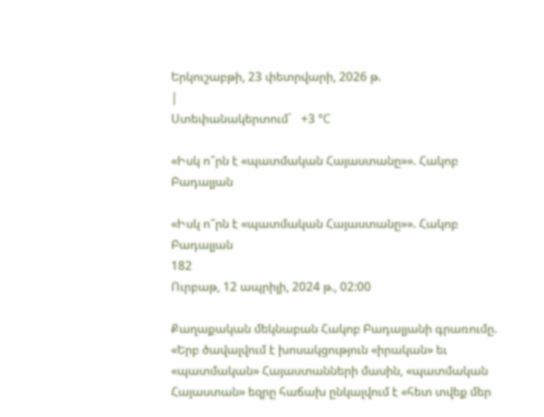Երկուշաբթի, 23 փետրվարի, 2026 թ.
|
Ստեփանակերտում`   +3 °C

«Իսկ ո՞րն է «պատմական Հայաստանը»». Հակոբ Բադալյան

«Իսկ ո՞րն է «պատմական Հայաստանը»». Հակոբ Բադալյան
182
Ուրբաթ, 12 ապրիլի, 2024 թ., 02:00

Քաղաքական մեկնաբան Հակոբ Բադալյանի գրառումը. «Երբ ծավալվում է խոսակցություն «իրական» եւ «պատմական» Հայաստանների մասին, «պատմական Հայաստան» եզրը հաճախ ընկալվում է «հետ տվեք մեր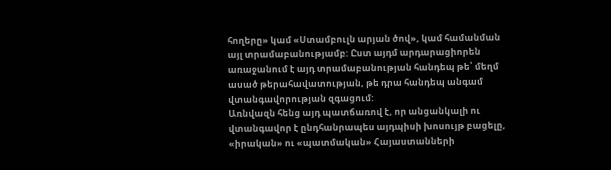հողերը» կամ «Ստամբուլն արյան ծով», կամ համանման այլ տրամաբանությամբ: Ըստ այդմ արդարացիորեն առաջանում է այդ տրամաբանության հանդեպ թե՝ մեղմ ասած թերահավատության, թե դրա հանդեպ անգամ վտանգավորության զգացում:
Առնվազն հենց այդ պատճառով է, որ անցանկալի ու վտանգավոր է ընդհանրապես այդպիսի խոսույթ բացելը, «իրական» ու «պատմական» Հայաստանների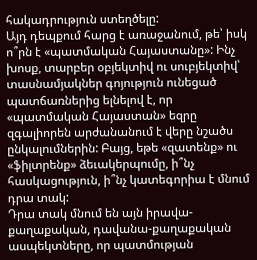հակադրություն ստեղծելը:
Այդ դեպքում հարց է առաջանում, թե՝ իսկ ո՞րն է «պատմական Հայաստանը»: Ինչ խոսք, տարբեր օբյեկտիվ ու սուբյեկտիվ՝ տասնամյակներ գոյություն ունեցած պատճառներից ելնելով է, որ «պատմական Հայաստան» եզրը զգալիորեն արժանանում է վերը նշածս ընկալումներին: Բայց, եթե «զատենք» ու «ֆիլտրենք» ձեւակերպումը, ի՞նչ հասկացություն, ի՞նչ կատեգորիա է մնում դրա տակ:
Դրա տակ մնում են այն իրավա-քաղաքական, դավանա-քաղաքական ասպեկտները, որ պատմության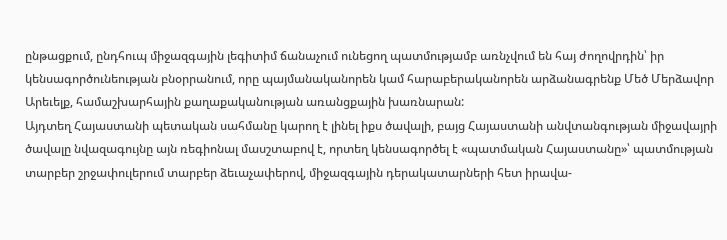ընթացքում, ընդհուպ միջազգային լեգիտիմ ճանաչում ունեցող պատմությամբ առնչվում են հայ ժողովրդին՝ իր կենսագործունեության բնօրրանում, որը պայմանականորեն կամ հարաբերականորեն արձանագրենք Մեծ Մերձավոր Արեւելք, համաշխարհային քաղաքականության առանցքային խառնարան:
Այդտեղ Հայաստանի պետական սահմանը կարող է լինել իքս ծավալի, բայց Հայաստանի անվտանգության միջավայրի ծավալը նվազագույնը այն ռեգիոնալ մասշտաբով է, որտեղ կենսագործել է «պատմական Հայաստանը»՝ պատմության տարբեր շրջափուլերում տարբեր ձեւաչափերով, միջազգային դերակատարների հետ իրավա-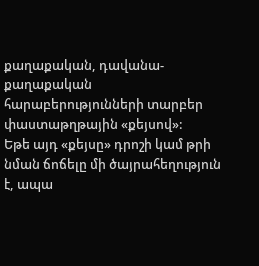քաղաքական, դավանա-քաղաքական հարաբերությունների տարբեր փաստաթղթային «քեյսով»:
Եթե այդ «քեյսը» դրոշի կամ թրի նման ճոճելը մի ծայրահեղություն է, ապա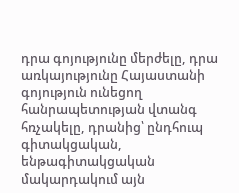դրա գոյությունը մերժելը, դրա առկայությունը Հայաստանի գոյություն ունեցող հանրապետության վտանգ հռչակելը, դրանից՝ ընդհուպ գիտակցական, ենթագիտակցական մակարդակում այն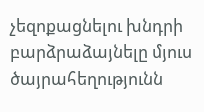չեզոքացնելու խնդրի բարձրաձայնելը մյուս ծայրահեղությունն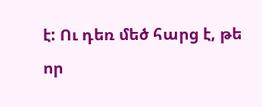է: Ու դեռ մեծ հարց է, թե որ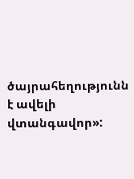ծայրահեղությունն է ավելի վտանգավոր»: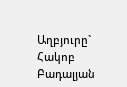Աղբյուրը`   Հակոբ Բադալյան